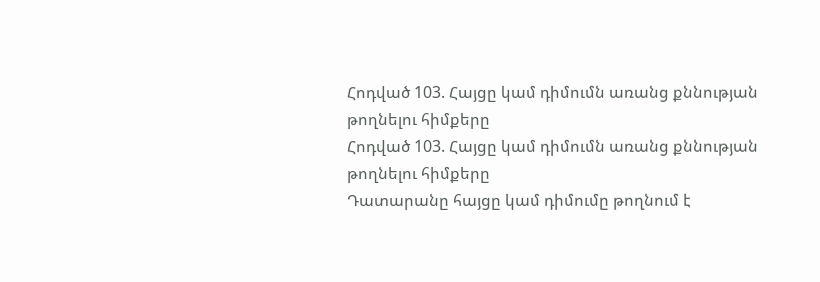Հոդված 103. Հայցը կամ դիմումն առանց քննության թողնելու հիմքերը
Հոդված 103. Հայցը կամ դիմումն առանց քննության թողնելու հիմքերը
Դատարանը հայցը կամ դիմումը թողնում է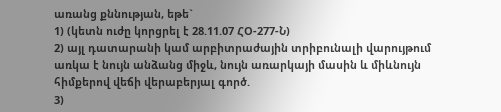առանց քննության, եթե`
1) (կետն ուժը կորցրել է 28.11.07 ՀՕ-277-Ն)
2) այլ դատարանի կամ արբիտրաժային տրիբունալի վարույթում առկա է նույն անձանց միջև, նույն առարկայի մասին և միևնույն հիմքերով վեճի վերաբերյալ գործ.
3)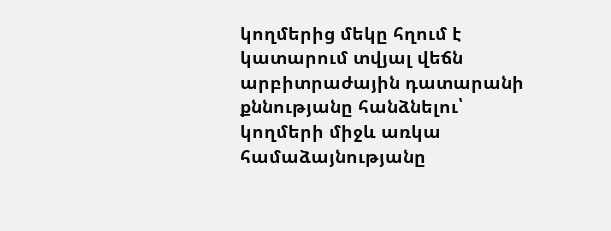կողմերից մեկը հղում է կատարում տվյալ վեճն արբիտրաժային դատարանի քննությանը հանձնելու՝ կողմերի միջև առկա համաձայնությանը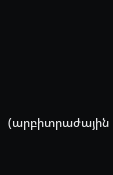(արբիտրաժային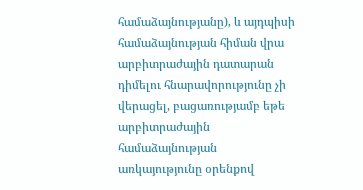համաձայնությանը), և այդպիսի համաձայնության հիման վրա արբիտրաժային դատարան դիմելու հնարավորությունը չի վերացել, բացառությամբ եթե արբիտրաժային համաձայնության առկայությունը օրենքով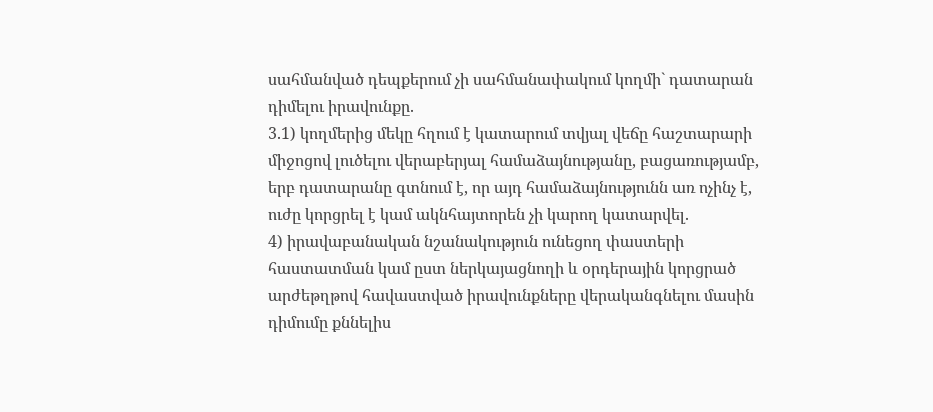սահմանված դեպքերում չի սահմանափակում կողմի` դատարան դիմելու իրավունքը.
3.1) կողմերից մեկը հղում է կատարում տվյալ վեճը հաշտարարի միջոցով լուծելու վերաբերյալ համաձայնությանը, բացառությամբ, երբ դատարանը գտնում է, որ այդ համաձայնությունն առ ոչինչ է, ուժը կորցրել է կամ ակնհայտորեն չի կարող կատարվել.
4) իրավաբանական նշանակություն ունեցող փաստերի հաստատման կամ ըստ ներկայացնողի և օրդերային կորցրած արժեթղթով հավաստված իրավունքները վերականգնելու մասին դիմումը քննելիս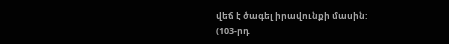վեճ է ծագել իրավունքի մասին:
(103-րդ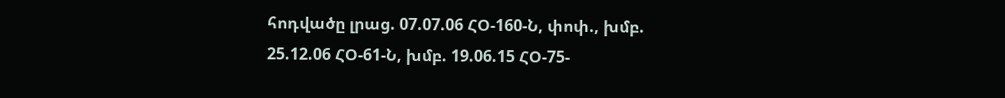հոդվածը լրաց. 07.07.06 ՀՕ-160-Ն, փոփ., խմբ. 25.12.06 ՀՕ-61-Ն, խմբ. 19.06.15 ՀՕ-75-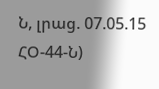Ն, լրաց. 07.05.15 ՀՕ-44-Ն)